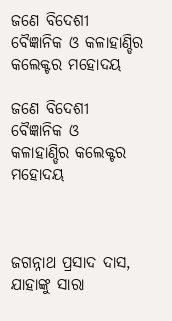ଜଣେ ବିଦେଶୀ ବୈଜ୍ଞାନିକ ଓ କଳାହାଣ୍ଡିର କଲେକ୍ଟର ମହୋଦୟ

ଜଣେ ବିଦେଶୀ ବୈଜ୍ଞାନିକ ଓ  କଳାହାଣ୍ଡିର କଲେକ୍ଟର ମହୋଦୟ



ଜଗନ୍ନାଥ ପ୍ରସାଦ ଦାସ, ଯାହାଙ୍କୁ ସାରା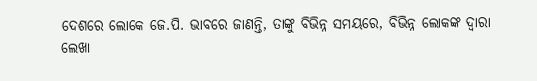ଦେଶରେ ଲୋକେ ଜେ.ପି. ଭାବରେ ଜାଣନ୍ତି, ତାଙ୍କୁ ବିଭିନ୍ନ ସମୟରେ, ବିଭିନ୍ନ ଲୋକଙ୍କ ଦ୍ବାରା ଲେଖା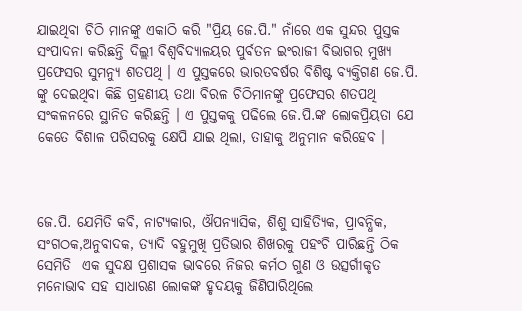ଯାଇଥିବା ଚିଠି ମାନଙ୍କୁ ଏକାଠି କରି "ପ୍ରିୟ ଜେ.ପି." ନାଁରେ ଏକ ସୁନ୍ଦର ପୁସ୍ତକ  ସଂପାଦନା କରିଛନ୍ତି ଦିଲ୍ଲୀ ବିଶ୍ବବିଦ୍ୟାଳୟର ପୁର୍ବତନ ଇଂରାଜୀ ବିଭାଗର ମୁଖ୍ୟ  ପ୍ରଫେସର ସୁମନ୍ୟୁ ଶତପଥି । ଏ ପୁସ୍ତକରେ ଭାରତବର୍ଷର ବିଶିଷ୍ଟ ବ୍ୟକ୍ତିଗଣ ଜେ.ପି. ଙ୍କୁ ଦେଇଥିବା କିଛି ଗ୍ରହଣୀୟ ତଥା ବିରଳ ଚିଠିମାନଙ୍କୁ ପ୍ରଫେସର ଶତପଥି ସଂକଳନରେ ସ୍ଥାନିତ କରିଛନ୍ତି । ଏ ପୁସ୍ତକକୁ ପଢିଲେ ଜେ.ପି.ଙ୍କ ଲୋକପ୍ରିୟତା ଯେ କେତେ ବିଶାଳ ପରିସରକୁ କ୍ଷେପି ଯାଇ ଥିଲା, ତାହାକୁ ଅନୁମାନ କରିହେବ ।



ଜେ.ପି. ଯେମିତି କବି, ନାଟ୍ୟକାର, ଔପନ୍ୟାସିକ, ଶିଶୁ ସାହିତ୍ୟିକ, ପ୍ରାବନ୍ଧିକ, ସଂଗଠକ,ଅନୁବାଦକ, ତ୍ୟାଦି ବହୁମୁଖି ପ୍ରତିଭାର ଶିଖରକୁ ପହଂଚି ପାରିଛନ୍ତି ଠିକ ସେମିତି  ଏକ ସୁଦକ୍ଷ ପ୍ରଶାସକ ଭାବରେ ନିଜର କର୍ମଠ ଗୁଣ ଓ ଉତ୍ସର୍ଗୀକୃତ ମନୋଭାବ ସହ ସାଧାରଣ ଲୋକଙ୍କ ହୃଦୟକୁ ଜିଣିପାରିଥିଲେ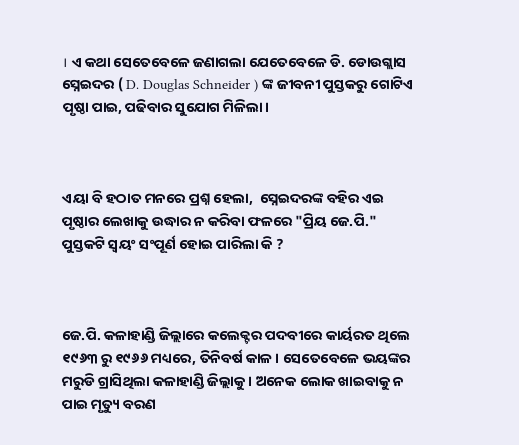। ଏ କଥା ସେତେବେଳେ ଜଣାଗଲା ଯେତେବେଳେ ଡି. ଡୋଉଗ୍ଲାସ ସ୍ନେଇଦର ( D. Douglas Schneider ) ଙ୍କ ଜୀବନୀ ପୁସ୍ତକରୁ ଗୋଟିଏ ପୃଷ୍ଠା ପାଇ, ପଢିବାର ସୁଯୋଗ ମିଳିଲା ।



ଏୟା ବି ହଠାତ ମନରେ ପ୍ରଶ୍ନ ହେଲା,  ସ୍ନେଇଦରଙ୍କ ବହିର ଏଇ ପୃଷ୍ଠାର ଲେଖାକୁ ଉଦ୍ଧାର ନ କରିବା ଫଳରେ "ପ୍ରିୟ ଜେ.ପି." ପୁସ୍ତକଟି ସ୍ବୟଂ ସଂପୂର୍ଣ ହୋଇ ପାରିଲା କି ?



ଜେ.ପି. କଳାହାଣ୍ଡି ଜିଲ୍ଲାରେ କଲେକ୍ଟର ପଦବୀରେ କାର୍ୟରତ ଥିଲେ ୧୯୬୩ ରୁ ୧୯୬୬ ମଧ୍ୟରେ, ତିନିବର୍ଷ କାଳ । ସେତେବେଳେ ଭୟଙ୍କର ମରୁଡି ଗ୍ରାସିଥିଲା କଳାହାଣ୍ଡି ଜିଲ୍ଲାକୁ । ଅନେକ ଲୋକ ଖାଇବାକୁ ନ ପାଇ ମୃତ୍ୟୁ ବରଣ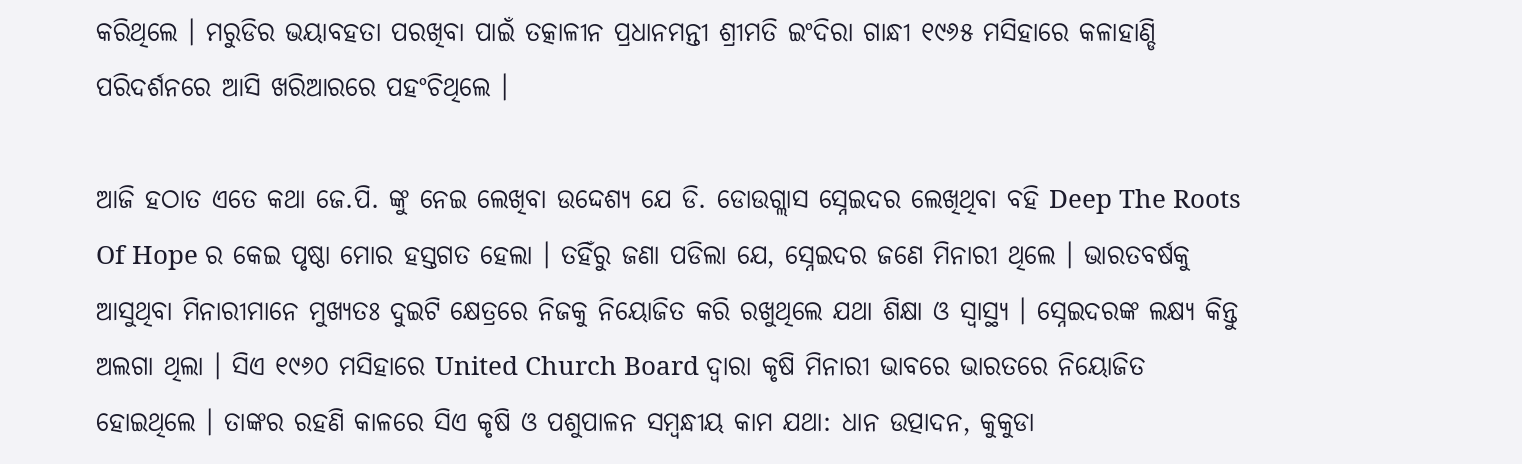କରିଥିଲେ । ମରୁଡିର ଭୟାବହତା ପରଖିବା ପାଇଁ ତତ୍କାଳୀନ ପ୍ରଧାନମନ୍ତୀ ଶ୍ରୀମତି ଇଂଦିରା ଗାନ୍ଧୀ ୧୯୬୫ ମସିହାରେ କଳାହାଣ୍ଡି ପରିଦର୍ଶନରେ ଆସି ଖରିଆରରେ ପହଂଚିଥିଲେ ।

ଆଜି ହଠାତ ଏତେ କଥା ଜେ.ପି. ଙ୍କୁ ନେଇ ଲେଖିବା ଉଦ୍ଦେଶ୍ୟ ଯେ ଡି. ଡୋଉଗ୍ଲାସ ସ୍ନେଇଦର ଲେଖିଥିବା ବହି Deep The Roots Of Hope ର କେଇ ପୃଷ୍ଠା ମୋର ହସ୍ତଗତ ହେଲା । ତହିଁରୁ ଜଣା ପଡିଲା ଯେ, ସ୍ନେଇଦର ଜଣେ ମିନାରୀ ଥିଲେ । ଭାରତବର୍ଷକୁ ଆସୁଥିବା ମିନାରୀମାନେ ମୁଖ୍ୟତଃ ଦୁଇଟି କ୍ଷେତ୍ରରେ ନିଜକୁ ନିୟୋଜିତ କରି ରଖୁଥିଲେ ଯଥା ଶିକ୍ଷା ଓ ସ୍ବାସ୍ଥ୍ୟ । ସ୍ନେଇଦରଙ୍କ ଲକ୍ଷ୍ୟ କିନ୍ତୁ ଅଲଗା ଥିଲା । ସିଏ ୧୯୬୦ ମସିହାରେ United Church Board ଦ୍ବାରା କୃଷି ମିନାରୀ ଭାବରେ ଭାରତରେ ନିୟୋଜିତ  ହୋଇଥିଲେ । ତାଙ୍କର ରହଣି କାଳରେ ସିଏ କୃଷି ଓ ପଶୁପାଳନ ସମ୍ବନ୍ଧୀୟ କାମ ଯଥା: ଧାନ ଉତ୍ପାଦନ, କୁକୁଡା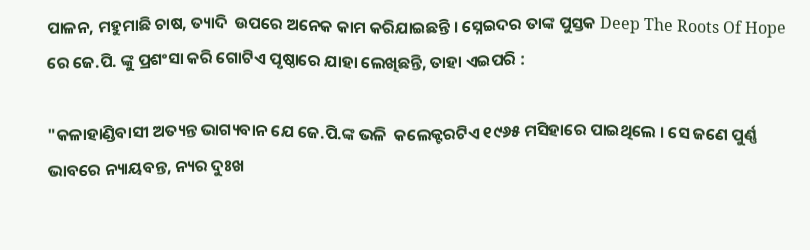ପାଳନ, ମହୁମାଛି ଚାଷ, ତ୍ୟାଦି  ଉପରେ ଅନେକ କାମ କରିଯାଇଛନ୍ତି । ସ୍ନେଇଦର ତାଙ୍କ ପୁସ୍ତକ Deep The Roots Of Hope ରେ ଜେ.ପି. ଙ୍କୁ ପ୍ରଶଂସା କରି ଗୋଟିଏ ପୃଷ୍ଠାରେ ଯାହା ଲେଖିଛନ୍ତି, ତାହା ଏଇପରି :

"କଳାହାଣ୍ଡିବାସୀ ଅତ୍ୟନ୍ତ ଭାଗ୍ୟବାନ ଯେ ଜେ.ପି.ଙ୍କ ଭଳି  କଲେକ୍ଟରଟିଏ ୧୯୬୫ ମସିହାରେ ପାଇଥିଲେ । ସେ ଜଣେ ପୁର୍ଣ୍ଣ ଭାବରେ ନ୍ୟାୟବନ୍ତ, ନ୍ୟର ଦୁଃଖ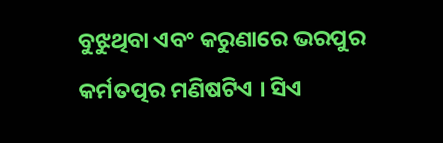ବୁଝୁଥିବା ଏବଂ କରୁଣାରେ ଭରପୁର କର୍ମତତ୍ପର ମଣିଷଟିଏ । ସିଏ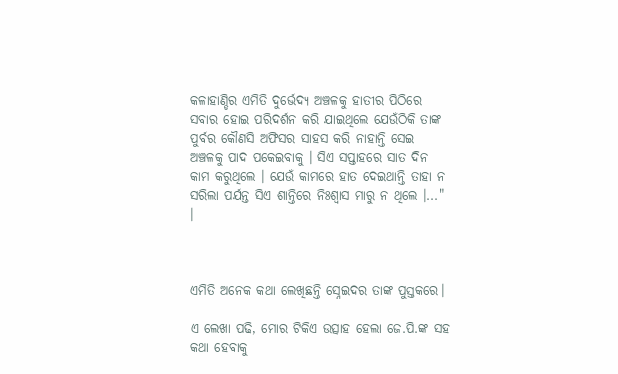କଳାହାଣ୍ଡିର ଏମିତି ଦୁର୍ଭେଦ୍ୟ ଅଞ୍ଚଳକୁ ହାତୀର ପିଠିରେ ସବାର ହୋଇ ପରିଦର୍ଶନ କରି ଯାଇଥିଲେ ଯେଉଁଠିକି ତାଙ୍କ ପୁର୍ବର କୌଣସି ଅଫିସର ସାହସ କରି ନାହାନ୍ତି ସେଇ ଅଞ୍ଚଳକୁ ପାଦ ପକେଇବାକୁ । ସିଏ ସପ୍ତାହରେ ସାତ ଦିନ କାମ କରୁଥିଲେ । ଯେଉଁ କାମରେ ହାତ ଦେଇଥାନ୍ତି ତାହା ନ ସରିଲା ପର୍ଯନ୍ତ ସିଏ ଶାନ୍ତିରେ ନିଃଶ୍ବାସ ମାରୁ ନ ଥିଲେ ।..." ।



ଏମିତି ଅନେକ କଥା ଲେଖିଛନ୍ତି ସ୍ନେଇଦର ତାଙ୍କ ପୁସ୍ତକରେ।

ଏ ଲେଖା ପଢି, ମୋର ଟିକିଏ ଉତ୍ସାହ ହେଲା ଜେ.ପି.ଙ୍କ ସହ କଥା ହେବାକୁ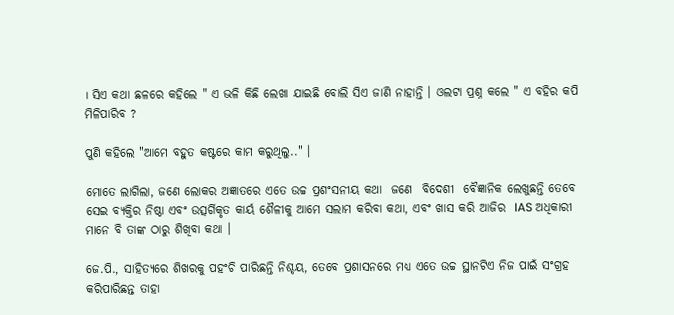। ସିଏ କଥା ଛଳରେ କହିଲେ " ଏ ଭଳି କିଛି ଲେଖା ଯାଇଛି ବୋଲି ସିଏ ଜାଣି ନାହାନ୍ତି । ଓଲଟା ପ୍ରଶ୍ନ କଲେ " ଏ ବହିର କପି ମିଳିପାରିବ ?

ପୁଣି କହିଲେ "ଆମେ ବହୁତ କଷ୍ଟରେ କାମ କରୁଥିଲୁ.." ।

ମୋତେ ଲାଗିଲା, ଜଣେ ଲୋକର ଅଜ୍ଞାତରେ ଏତେ ଉଚ୍ଚ ପ୍ରଶଂସନୀୟ କଥା  ଜଣେ  ବିଦେଶୀ  ବୈଜ୍ଞାନିକ ଲେଖୁଛନ୍ତି ତେବେ ସେଇ ବ୍ଯକ୍ତିର ନିଷ୍ଠା ଏବଂ ଉତ୍ସର୍ଗିକୃତ କାର୍ୟ ଶୈଳୀକୁ ଆମେ ସଲାମ କରିବା କଥା, ଏବଂ ଖାସ କରି ଆଜିର  IAS ଅଧିକାରୀ ମାନେ ବି ତାଙ୍କ ଠାରୁ ଶିଖିବା କଥା ।

ଜେ.ପି., ସାହିତ୍ୟରେ ଶିଖରକୁ ପହଂଚି ପାରିଛନ୍ତି ନିଶ୍ଚୟ, ତେବେ ପ୍ରଶାସନରେ ମଧ୍ୟ ଏତେ ଉଚ୍ଚ ସ୍ଥାନଟିଏ ନିଜ ପାଇଁ ସଂଗ୍ରହ କରିପାରିଛନ୍ତ ତାହା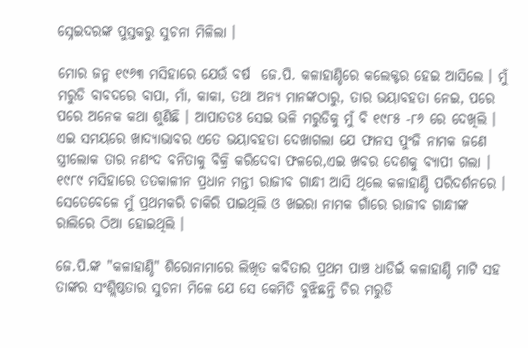ସ୍ନେଇଦରଙ୍କ ପୁସ୍ତକରୁ ସୁଚନା ମିଳିଲା ।

ମୋର ଜନ୍ମ ୧୯୬୩ ମସିହାରେ ଯେଉଁ ବର୍ଷ  ଜେ.ପି. କଳାହାଣ୍ଡିରେ କଲେକ୍ଟର ହେଇ ଆସିଲେ । ମୁଁ ମରୁଡି ବାବଦରେ ବାପା, ମାଁ, କାକା, ତଥା ଅନ୍ୟ ମାନଙ୍କଠାରୁ, ତାର ଭୟାବହତା ନେଇ, ପରେ ପରେ ଅନେକ କଥା ଶୁଣିଛି । ଆପାତତଃ ସେଇ ଭଳି ମରୁଡିକୁ ମୁଁ ବି ୧୯୮୫ -୮୬ ରେ ଦେଖିଲି । ଏଇ ସମୟରେ ଖାଦ୍ୟାଭାବର ଏତେ ଭୟାବହତା ଦେଖାଗଲା ଯେ ଫାନସ ପୁଂଜି ନାମକ ଜଣେ ସ୍ତ୍ରୀଲୋକ ତାର ନଣଂଦ ବନିତାକୁ ବିକ୍ରି କରିଦେବା ଫଳରେ,ଏଇ ଖବର ଦେଶକୁ ବ୍ୟାପୀ ଗଲା । ୧୯୮୯ ମସିହାରେ ତତକାଳୀନ ପ୍ରଧାନ ମନ୍ତୀ ରାଜୀବ ଗାନ୍ଧୀ ଆସି ଥିଲେ କଳାହାଣ୍ଡି ପରିଦର୍ଶନରେ । ସେତେବେଳେ ମୁଁ ପ୍ରଥମକରି ଚାକିରି ପାଇଥିଲି ଓ ଖଇରା ନାମକ ଗାଁରେ ରାଜୀବ ଗାନ୍ଧୀଙ୍କ ରାଲିରେ ଠିଆ ହୋଇଥିଲି ।

ଜେ.ପି.ଙ୍କ "କଳାହାଣ୍ଡି" ଶିରୋନାମାରେ ଲିଖିତ କବିତାର ପ୍ରଥମ ପାଞ୍ଚ ଧାଡିଇଁ କଳାହାଣ୍ଡି ମାଟି ସହ ତାଙ୍କର ସଂଶ୍ଲିଷ୍ଠତାର ସୁଚନା ମିଳେ ଯେ ସେ କେମିତି ବୁଝିଛନ୍ତି ଚିର ମରୁଡି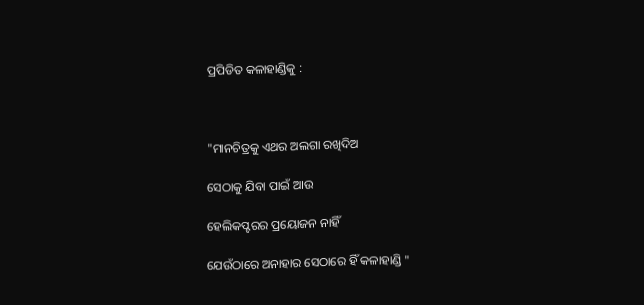ପ୍ରପିଡିତ କଳାହାଣ୍ଡିକୁ :



"ମାନଚିତ୍ରକୁ ଏଥର ଅଲଗା ରଖିଦିଅ

ସେଠାକୁ ଯିବା ପାଇଁ ଆଉ

ହେଲିକପ୍ଟରର ପ୍ରୟୋଜନ ନାହିଁ

ଯେଉଁଠାରେ ଅନାହାର ସେଠାରେ ହିଁ କଳାହାଣ୍ଡି "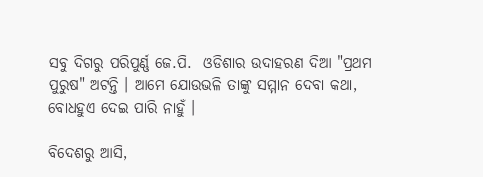ସବୁ ଦିଗରୁ ପରିପୁର୍ଣ୍ଣ ଜେ.ପି.  ଓଡିଶାର ଉଦାହରଣ ଦିଆ "ପ୍ରଥମ ପୁରୁଷ" ଅଟନ୍ତି । ଆମେ ଯୋଉଭଳି ତାଙ୍କୁ ସମ୍ମାନ ଦେବା କଥା,  ବୋଧହୁଏ ଦେଇ ପାରି ନାହୁଁ ।

ବିଦେଶରୁ ଆସି,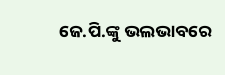ଜେ.ପି.ଙ୍କୁ ଭଲଭାବରେ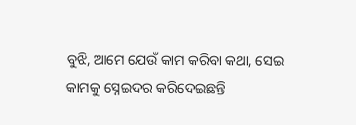ବୁଝି, ଆମେ ଯେଉଁ କାମ କରିବା କଥା, ସେଇ କାମକୁ ସ୍ନେଇଦର କରିଦେଇଛନ୍ତି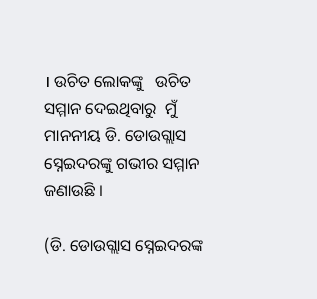। ଉଚିତ ଲୋକଙ୍କୁ   ଉଚିତ ସମ୍ମାନ ଦେଇଥିବାରୁ  ମୁଁ ମାନନୀୟ ଡି. ଡୋଉଗ୍ଲାସ ସ୍ନେଇଦରଙ୍କୁ ଗଭୀର ସମ୍ମାନ ଜଣାଉଛି ।

(ଡି. ଡୋଉଗ୍ଲାସ ସ୍ନେଇଦରଙ୍କ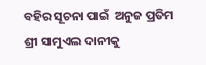ବହିର ସୂଚନା ପାଇଁ  ଅନୁଜ ପ୍ରତିମ ଶ୍ରୀ ସାମୁଏଲ ଦାନୀକୁ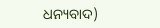ଧନ୍ୟବାଦ)